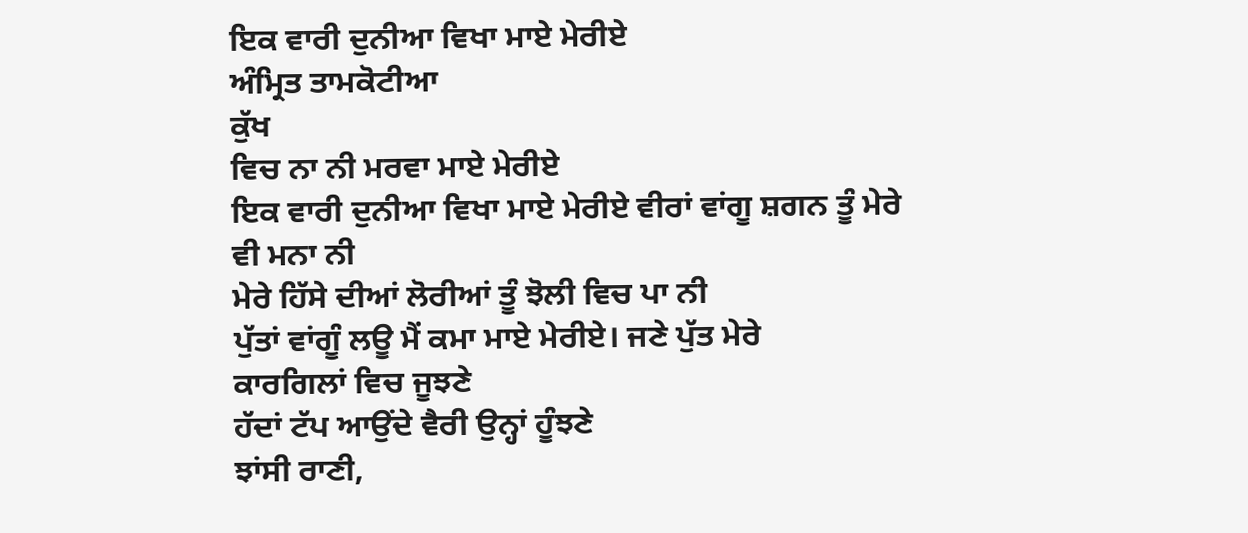ਇਕ ਵਾਰੀ ਦੁਨੀਆ ਵਿਖਾ ਮਾਏ ਮੇਰੀਏ
ਅੰਮ੍ਰਿਤ ਤਾਮਕੋਟੀਆ
ਕੁੱਖ
ਵਿਚ ਨਾ ਨੀ ਮਰਵਾ ਮਾਏ ਮੇਰੀਏ
ਇਕ ਵਾਰੀ ਦੁਨੀਆ ਵਿਖਾ ਮਾਏ ਮੇਰੀਏ ਵੀਰਾਂ ਵਾਂਗੂ ਸ਼ਗਨ ਤੂੰ ਮੇਰੇ
ਵੀ ਮਨਾ ਨੀ
ਮੇਰੇ ਹਿੱਸੇ ਦੀਆਂ ਲੋਰੀਆਂ ਤੂੰ ਝੋਲੀ ਵਿਚ ਪਾ ਨੀ
ਪੁੱਤਾਂ ਵਾਂਗੂੰ ਲਊ ਮੈਂ ਕਮਾ ਮਾਏ ਮੇਰੀਏ। ਜਣੇ ਪੁੱਤ ਮੇਰੇ
ਕਾਰਗਿਲਾਂ ਵਿਚ ਜੂਝਣੇ
ਹੱਦਾਂ ਟੱਪ ਆਉਂਦੇ ਵੈਰੀ ਉਨ੍ਹਾਂ ਹੂੰਝਣੇ
ਝਾਂਸੀ ਰਾਣੀ,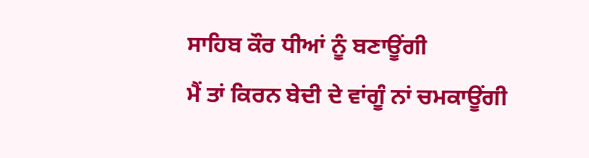ਸਾਹਿਬ ਕੌਰ ਧੀਆਂ ਨੂੰ ਬਣਾਊਂਗੀ
ਮੈਂ ਤਾਂ ਕਿਰਨ ਬੇਦੀ ਦੇ ਵਾਂਗੂੰ ਨਾਂ ਚਮਕਾਊਂਗੀ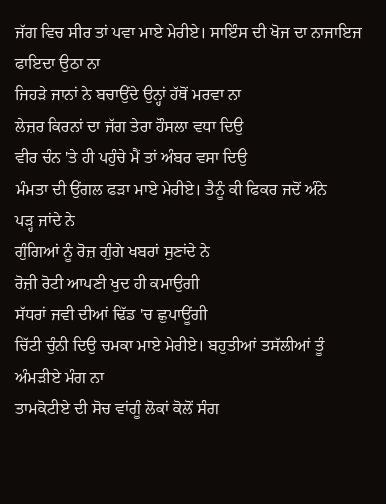ਜੱਗ ਵਿਚ ਸੀਰ ਤਾਂ ਪਵਾ ਮਾਏ ਮੇਰੀਏ। ਸਾਇੰਸ ਦੀ ਖੋਜ ਦਾ ਨਾਜਾਇਜ
ਫਾਇਦਾ ਉਠਾ ਨਾ
ਜਿਹੜੇ ਜਾਨਾਂ ਨੇ ਬਚਾਉਂਦੇ ਉਨ੍ਹਾਂ ਹੱਥੋਂ ਮਰਵਾ ਨਾ
ਲੇਜ਼ਰ ਕਿਰਨਾਂ ਦਾ ਜੱਗ ਤੇਰਾ ਹੌਸਲਾ ਵਧਾ ਦਿਉ
ਵੀਰ ਚੰਨ 'ਤੇ ਹੀ ਪਹੁੰਚੇ ਮੈਂ ਤਾਂ ਅੰਬਰ ਵਸਾ ਦਿਉ
ਮੰਮਤਾ ਦੀ ਉਂਗਲ ਫੜਾ ਮਾਏ ਮੇਰੀਏ। ਤੈਨੂੰ ਕੀ ਫਿਕਰ ਜਦੋਂ ਅੰਨੇ
ਪੜ੍ਹ ਜਾਂਦੇ ਨੇ
ਗੁੰਗਿਆਂ ਨੂੰ ਰੋਜ਼ ਗੁੰਗੇ ਖਬਰਾਂ ਸੁਣਾਂਦੇ ਨੇ
ਰੋਜ਼ੀ ਰੋਟੀ ਆਪਣੀ ਖੁਦ ਹੀ ਕਮਾਉਗੀ
ਸੱਧਰਾਂ ਜਵੀ ਦੀਆਂ ਢਿੱਡ 'ਚ ਛੁਪਾਊਂਗੀ
ਚਿੱਟੀ ਚੁੰਨੀ ਦਿਉ ਚਮਕਾ ਮਾਏ ਮੇਰੀਏ। ਬਹੁਤੀਆਂ ਤਸੱਲੀਆਂ ਤੂੰ
ਅੰਮੜੀਏ ਮੰਗ ਨਾ
ਤਾਮਕੋਟੀਏ ਦੀ ਸੋਚ ਵਾਂਗੂੰ ਲੋਕਾਂ ਕੋਲੋਂ ਸੰਗ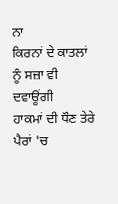ਨਾ
ਕਿਰਨਾਂ ਦੇ ਕਾਤਲਾਂ ਨੂੰ ਸਜ਼ਾ ਵੀ ਦਵਾਊਂਗੀ
ਹਾਕਮਾਂ ਦੀ ਧੌਣ ਤੇਰੇ ਪੈਰਾਂ 'ਚ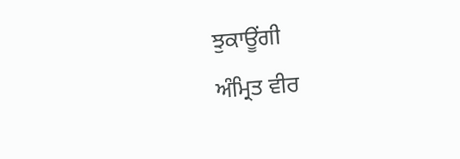ਝੁਕਾਊਂਗੀ
ਅੰਮ੍ਰਿਤ ਵੀਰ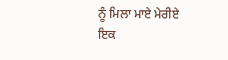ਨੂੰ ਮਿਲਾ ਮਾਏ ਮੇਰੀਏ
ਇਕ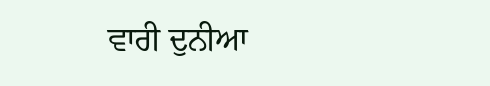ਵਾਰੀ ਦੁਨੀਆ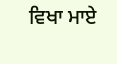ਵਿਖਾ ਮਾਏ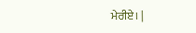ਮੇਰੀਏ। |